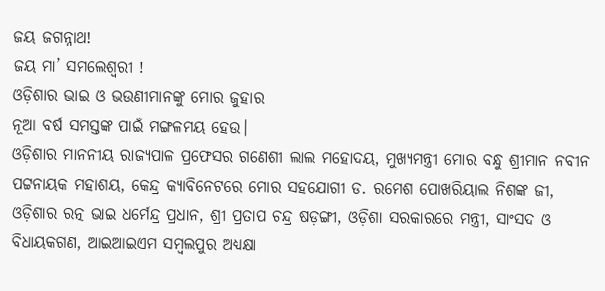ଜୟ ଜଗନ୍ନାଥ!
ଜୟ ମା’ ସମଲେଶ୍ୱରୀ !
ଓଡ଼ିଶାର ଭାଇ ଓ ଭଉଣୀମାନଙ୍କୁ ମୋର ଜୁହାର
ନୂଆ ବର୍ଷ ସମସ୍ତଙ୍କ ପାଇଁ ମଙ୍ଗଳମୟ ହେଉ।
ଓଡ଼ିଶାର ମାନନୀୟ ରାଜ୍ୟପାଳ ପ୍ରଫେସର ଗଣେଶୀ ଲାଲ ମହୋଦୟ, ମୁଖ୍ୟମନ୍ତ୍ରୀ ମୋର ବନ୍ଧୁ ଶ୍ରୀମାନ ନବୀନ ପଟ୍ଟନାୟକ ମହାଶୟ, କେନ୍ଦ୍ର କ୍ୟାବିନେଟରେ ମୋର ସହଯୋଗୀ ଡ. ରମେଶ ପୋଖରିୟାଲ ନିଶଙ୍କ ଜୀ, ଓଡ଼ିଶାର ରତ୍ନ ଭାଇ ଧର୍ମେନ୍ଦ୍ର ପ୍ରଧାନ, ଶ୍ରୀ ପ୍ରତାପ ଚନ୍ଦ୍ର ଷଡ଼ଙ୍ଗୀ, ଓଡ଼ିଶା ସରକାରରେ ମନ୍ତ୍ରୀ, ସାଂସଦ ଓ ବିଧାୟକଗଣ, ଆଇଆଇଏମ ସମ୍ବଲପୁର ଅଧ୍ୟକ୍ଷା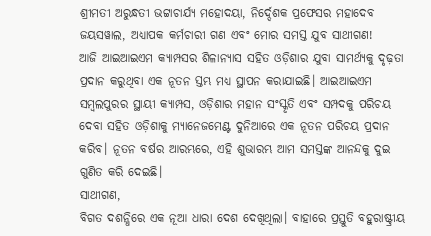ଶ୍ରୀମତୀ ଅରୁନ୍ଧତୀ ଭଟ୍ଟାଚାର୍ଯ୍ୟ ମହୋଦୟା, ନିର୍ଦ୍ଦେଶକ ପ୍ରଫେସର ମହାଦେବ ଜୟସୱାଲ, ଅଧ୍ୟାପକ କର୍ମଚାରୀ ଗଣ ଏବଂ ମୋର ସମସ୍ତ ଯୁବ ସାଥୀଗଣ!
ଆଜି ଆଇଆଇଏମ କ୍ୟାମ୍ପସର ଶିଳାନ୍ୟାସ ସହିତ ଓଡ଼ିଶାର ଯୁବା ସାମର୍ଥ୍ୟକୁ ଦୃଢ଼ତା ପ୍ରଦାନ କରୁଥିବା ଏକ ନୂତନ ସ୍ତମ୍ଭ ମଧ୍ୟ ସ୍ଥାପନ କରାଯାଇଛି। ଆଇଆଇଏମ ସମ୍ବଲପୁରର ସ୍ଥାୟୀ କ୍ୟାମ୍ପସ, ଓଡ଼ିଶାର ମହାନ ସଂସ୍କୃତି ଏବଂ ସମ୍ପଦକୁ ପରିଚୟ ଦେବା ସହିତ ଓଡ଼ିଶାକୁ ମ୍ୟାନେଜମେଣ୍ଟ ଦୁନିଆରେ ଏକ ନୂତନ ପରିଚୟ ପ୍ରଦାନ କରିବ। ନୂତନ ବର୍ଷର ଆରମ୍ଭରେ, ଏହି ଶୁଭାରମ୍ଭ ଆମ ସମସ୍ତଙ୍କ ଆନନ୍ଦକୁ ଦୁଇ ଗୁଣିତ କରି ଦେଇଛି।
ସାଥୀଗଣ,
ବିଗତ ଦଶନ୍ଧିରେ ଏକ ନୂଆ ଧାରା ଦେଶ ଦେଖିଥିଲା। ବାହାରେ ପ୍ରସ୍ତୁତି ବହୁରାଷ୍ଟ୍ରୀୟ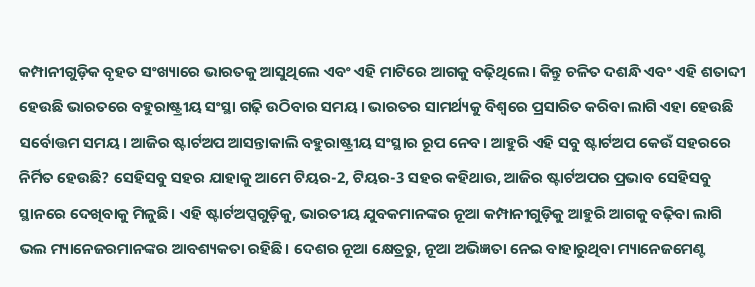କମ୍ପାନୀଗୁଡ଼ିକ ବୃହତ ସଂଖ୍ୟାରେ ଭାରତକୁ ଆସୁଥିଲେ ଏବଂ ଏହି ମାଟିରେ ଆଗକୁ ବଢ଼ିଥିଲେ। କିନ୍ତୁ ଚଳିତ ଦଶନ୍ଧି ଏବଂ ଏହି ଶତାବ୍ଦୀ ହେଉଛି ଭାରତରେ ବହୁରାଷ୍ଟ୍ରୀୟ ସଂସ୍ଥା ଗଢ଼ି ଉଠିବାର ସମୟ। ଭାରତର ସାମର୍ଥ୍ୟକୁ ବିଶ୍ୱରେ ପ୍ରସାରିତ କରିବା ଲାଗି ଏହା ହେଉଛି ସର୍ବୋତ୍ତମ ସମୟ। ଆଜିର ଷ୍ଟାର୍ଟଅପ ଆସନ୍ତାକାଲି ବହୁରାଷ୍ଟ୍ରୀୟ ସଂସ୍ଥାର ରୂପ ନେବ। ଆହୁରି ଏହି ସବୁ ଷ୍ଟାର୍ଟଅପ କେଉଁ ସହରରେ ନିର୍ମିତ ହେଉଛି? ସେହିସବୁ ସହର ଯାହାକୁ ଆମେ ଟିୟର-2, ଟିୟର-3 ସହର କହିଥାଉ, ଆଜିର ଷ୍ଟାର୍ଟଅପର ପ୍ରଭାବ ସେହିସବୁ ସ୍ଥାନରେ ଦେଖିବାକୁ ମିଳୁଛି। ଏହି ଷ୍ଟାର୍ଟଅପ୍ସଗୁଡ଼ିକୁ, ଭାରତୀୟ ଯୁବକମାନଙ୍କର ନୂଆ କମ୍ପାନୀଗୁଡ଼ିକୁ ଆହୁରି ଆଗକୁ ବଢ଼ିବା ଲାଗି ଭଲ ମ୍ୟାନେଜରମାନଙ୍କର ଆବଶ୍ୟକତା ରହିଛି। ଦେଶର ନୂଆ କ୍ଷେତ୍ରରୁ, ନୂଆ ଅଭିଜ୍ଞତା ନେଇ ବାହାରୁଥିବା ମ୍ୟାନେଜମେଣ୍ଟ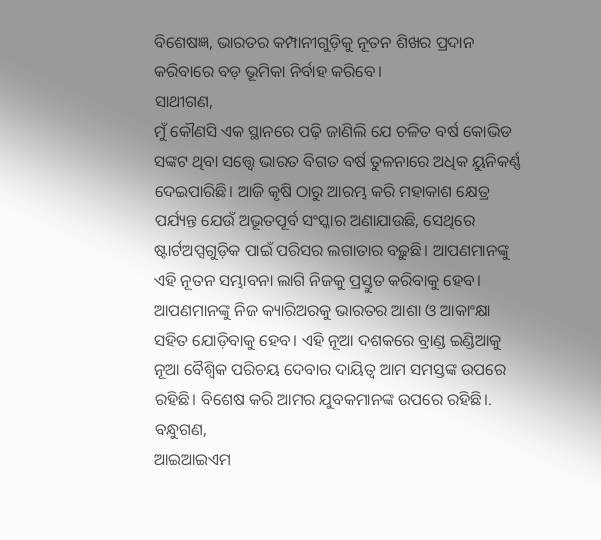ବିଶେଷଜ୍ଞ, ଭାରତର କମ୍ପାନୀଗୁଡ଼ିକୁ ନୂତନ ଶିଖର ପ୍ରଦାନ କରିବାରେ ବଡ଼ ଭୂମିକା ନିର୍ବାହ କରିବେ।
ସାଥୀଗଣ,
ମୁଁ କୌଣସି ଏକ ସ୍ଥାନରେ ପଢ଼ି ଜାଣିଲି ଯେ ଚଳିତ ବର୍ଷ କୋଭିଡ ସଙ୍କଟ ଥିବା ସତ୍ତ୍ୱେ ଭାରତ ବିଗତ ବର୍ଷ ତୁଳନାରେ ଅଧିକ ୟୁନିକର୍ଣ୍ଣ ଦେଇପାରିଛି। ଆଜି କୃଷି ଠାରୁ ଆରମ୍ଭ କରି ମହାକାଶ କ୍ଷେତ୍ର ପର୍ଯ୍ୟନ୍ତ ଯେଉଁ ଅଭୂତପୂର୍ବ ସଂସ୍କାର ଅଣାଯାଉଛି, ସେଥିରେ ଷ୍ଟାର୍ଟଅପ୍ସଗୁଡ଼ିକ ପାଇଁ ପରିସର ଲଗାତାର ବଢ଼ୁଛି। ଆପଣମାନଙ୍କୁ ଏହି ନୂତନ ସମ୍ଭାବନା ଲାଗି ନିଜକୁ ପ୍ରସ୍ତୁତ କରିବାକୁ ହେବ। ଆପଣମାନଙ୍କୁ ନିଜ କ୍ୟାରିଅରକୁ ଭାରତର ଆଶା ଓ ଆକାଂକ୍ଷା ସହିତ ଯୋଡ଼ିବାକୁ ହେବ। ଏହି ନୂଆ ଦଶକରେ ବ୍ରାଣ୍ଡ ଇଣ୍ଡିଆକୁ ନୂଆ ବୈଶ୍ୱିକ ପରିଚୟ ଦେବାର ଦାୟିତ୍ୱ ଆମ ସମସ୍ତଙ୍କ ଉପରେ ରହିଛି। ବିଶେଷ କରି ଆମର ଯୁବକମାନଙ୍କ ଉପରେ ରହିଛି।.
ବନ୍ଧୁଗଣ,
ଆଇଆଇଏମ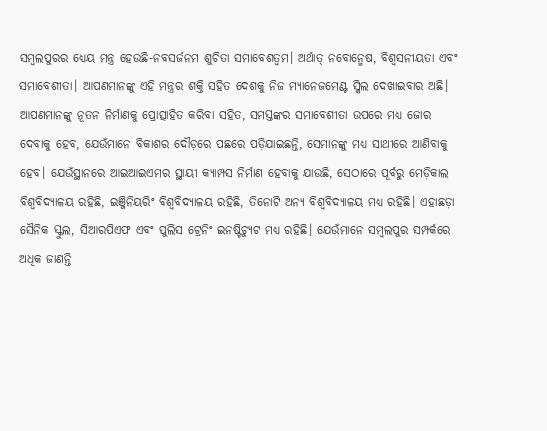ସମ୍ବଲପୁରର ଧ୍ୟେୟ ମନ୍ତ୍ର ହେଉଛି-ନବସର୍ଜନମ ଶୁଚିତା ସମାବେଶତ୍ୱମ। ଅର୍ଥାତ୍ ନବୋନ୍ମେଷ, ବିଶ୍ୱସନୀୟତା ଏବଂ ସମାବେଶୀତା। ଆପଣମାନଙ୍କୁ ଏହି ମନ୍ତ୍ରର ଶକ୍ତି ସହିତ ଦେଶକୁ ନିଜ ମ୍ୟାନେଜମେଣ୍ଟ ସ୍କିଲ ଦେଖାଇବାର ଅଛି। ଆପଣମାନଙ୍କୁ ନୂତନ ନିର୍ମାଣକୁ ପ୍ରୋତ୍ସାହିତ କରିବା ସହିତ, ସମସ୍ତଙ୍କର ସମାବେଶୀତା ଉପରେ ମଧ୍ୟ ଜୋର ଦେବାକୁ ହେବ, ଯେଉଁମାନେ ବିକାଶର ଦୌଡ଼ରେ ପଛରେ ପଡ଼ିଯାଇଛନ୍ତି, ସେମାନଙ୍କୁ ମଧ୍ୟ ସାଥୀରେ ଆଣିବାକୁ ହେବ। ଯେଉଁସ୍ଥାନରେ ଆଇଆଇଏମର ସ୍ଥାୟୀ କ୍ୟାମ୍ପସ ନିର୍ମାଣ ହେବାକୁ ଯାଉଛି, ସେଠାରେ ପୂର୍ବରୁ ମେଡ଼ିକାଲ ବିଶ୍ୱବିଦ୍ୟାଳୟ ରହିଛି, ଇଞ୍ଜିନିୟରିଂ ବିଶ୍ୱବିଦ୍ୟାଳୟ ରହିଛି, ତିନୋଟି ଅନ୍ୟ ବିଶ୍ୱବିଦ୍ୟାଳୟ ମଧ୍ୟ ରହିଛି। ଏହାଛଡ଼ା ସୈନିକ ସ୍କୁଲ, ସିଆରପିଏଫ ଏବଂ ପୁଲିସ ଟ୍ରେନିଂ ଇନଷ୍ଟିଚ୍ୟୁଟ ମଧ୍ୟ ରହିଛି। ଯେଉଁମାନେ ସମ୍ବଲପୁର ସମ୍ପର୍କରେ ଅଧିକ ଜାଣନ୍ତି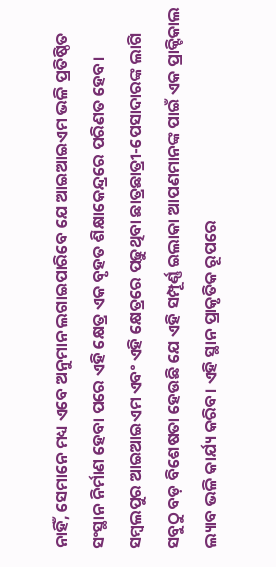ନାହିଁ, ସେମାନେ ମଧ୍ୟ ଏବେ ଅନୁମାନ ଲଗାଇପାରିବେ ଯେ ଆଇଆଇଏମ ଭଳି ପ୍ରତିଷ୍ଠିତ ସଂସ୍ଥାନ ନିର୍ମାଣ ହେବା ପରେ ଏହି କ୍ଷେତ୍ର ଏକ ବୃହତ ଶିକ୍ଷାକେନ୍ଦ୍ରରେ ପରିଣତ ହେବ। ସମ୍ବଲପୁର ଆଇଆଇଏମ ଏବଂ ଏହି କ୍ଷେତ୍ରରେ ପଢ଼ୁଥିବା ଛାତ୍ରଛାତ୍ରୀ-ପେସାଦାରଙ୍କ ଲାଗି ସବୁଠୁ ବଡ଼ ବିଶେଷତା ହେଉଛି ଯେ ଏହି ସମ୍ପୂର୍ଣ୍ଣ ଇଲାକା ଆପଣମାନଙ୍କ ପାଇଁ ଏକ ପ୍ରାକ୍ଟିକାଲ ଲ୍ୟାବ ଭଳି କାର୍ଯ୍ୟ କରିବ। ଏହି ସ୍ଥାନ ପ୍ରାକୃତିକ ରୂପରେ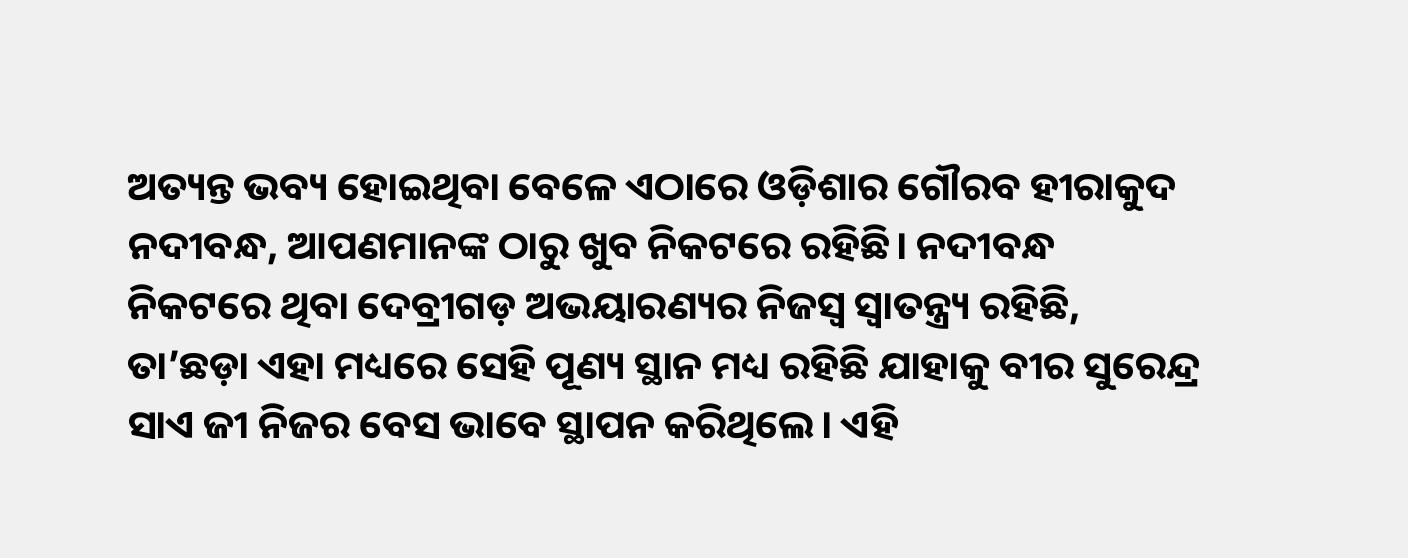ଅତ୍ୟନ୍ତ ଭବ୍ୟ ହୋଇଥିବା ବେଳେ ଏଠାରେ ଓଡ଼ିଶାର ଗୌରବ ହୀରାକୁଦ ନଦୀବନ୍ଧ, ଆପଣମାନଙ୍କ ଠାରୁ ଖୁବ ନିକଟରେ ରହିଛି। ନଦୀବନ୍ଧ ନିକଟରେ ଥିବା ଦେବ୍ରୀଗଡ଼ ଅଭୟାରଣ୍ୟର ନିଜସ୍ୱ ସ୍ୱାତନ୍ତ୍ର୍ୟ ରହିଛି, ତା’ଛଡ଼ା ଏହା ମଧ୍ୟରେ ସେହି ପୂଣ୍ୟ ସ୍ଥାନ ମଧ୍ୟ ରହିଛି ଯାହାକୁ ବୀର ସୁରେନ୍ଦ୍ର ସାଏ ଜୀ ନିଜର ବେସ ଭାବେ ସ୍ଥାପନ କରିଥିଲେ। ଏହି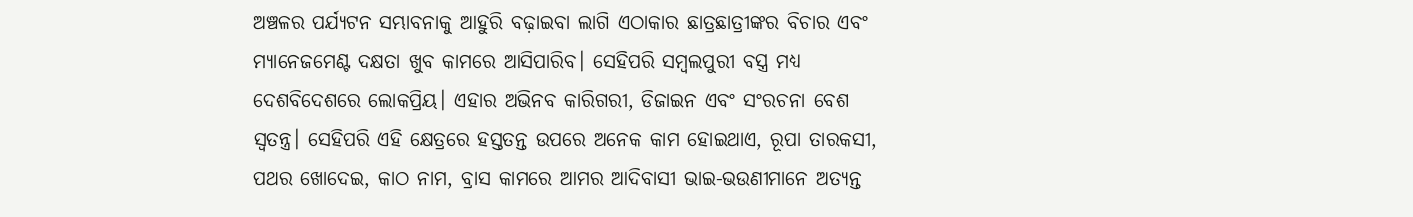ଅଞ୍ଚଳର ପର୍ଯ୍ୟଟନ ସମ୍ଭାବନାକୁ ଆହୁରି ବଢ଼ାଇବା ଲାଗି ଏଠାକାର ଛାତ୍ରଛାତ୍ରୀଙ୍କର ବିଚାର ଏବଂ ମ୍ୟାନେଜମେଣ୍ଟ ଦକ୍ଷତା ଖୁବ କାମରେ ଆସିପାରିବ। ସେହିପରି ସମ୍ବଲପୁରୀ ବସ୍ତ୍ର ମଧ୍ୟ ଦେଶବିଦେଶରେ ଲୋକପ୍ରିୟ। ଏହାର ଅଭିନବ କାରିଗରୀ, ଡିଜାଇନ ଏବଂ ସଂରଚନା ବେଶ ସ୍ୱତନ୍ତ୍ର। ସେହିପରି ଏହି କ୍ଷେତ୍ରରେ ହସ୍ତତନ୍ତ ଉପରେ ଅନେକ କାମ ହୋଇଥାଏ, ରୂପା ତାରକସୀ, ପଥର ଖୋଦେଇ, କାଠ ନାମ, ବ୍ରାସ କାମରେ ଆମର ଆଦିବାସୀ ଭାଇ-ଭଉଣୀମାନେ ଅତ୍ୟନ୍ତ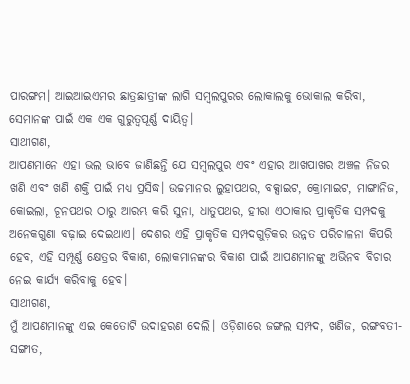ପାରଙ୍ଗମ। ଆଇଆଇଏମର ଛାତ୍ରଛାତ୍ରୀଙ୍କ ଲାଗି ସମ୍ବଲପୁରର ଲୋକାଲକୁ ଭୋକାଲ କରିବା, ସେମାନଙ୍କ ପାଇଁ ଏକ ଏକ ଗୁରୁତ୍ୱପୂର୍ଣ୍ଣ ଦାୟିତ୍ୱ।
ସାଥୀଗଣ,
ଆପଣମାନେ ଏହା ଭଲ ଭାବେ ଜାଣିଛନ୍ତି ଯେ ସମ୍ବଲପୁର ଏବଂ ଏହାର ଆଖପାଖର ଅଞ୍ଚଳ ନିଜର ଖଣି ଏବଂ ଖଣି ଶକ୍ତି ପାଇଁ ମଧ୍ୟ ପ୍ରସିଦ୍ଧ। ଉଚ୍ଚମାନର ଲୁହାପଥର, ବକ୍ସାଇଟ, କ୍ରୋମାଇଟ, ମାଙ୍ଗାନିଜ, କୋଇଲା, ଚୂନପଥର ଠାରୁ ଆରମ୍ଭ କରି ସୁନା, ଧାତୁପଥର, ହୀରା ଏଠାକାର ପ୍ରାକୃତିକ ସମ୍ପଦକୁ ଅନେକଗୁଣା ବଢ଼ାଇ ଦେଇଥାଏ। ଦେଶର ଏହି ପ୍ରାକୃତିକ ସମ୍ପଦଗୁଡ଼ିକର ଉନ୍ନତ ପରିଚାଳନା କିପରି ହେବ, ଏହି ସମ୍ପୂର୍ଣ୍ଣ କ୍ଷେତ୍ରର ବିକାଶ, ଲୋକମାନଙ୍କର ବିକାଶ ପାଇଁ ଆପଣମାନଙ୍କୁ ଅଭିନବ ବିଚାର ନେଇ କାର୍ଯ୍ୟ କରିବାକୁ ହେବ।
ସାଥୀଗଣ,
ମୁଁ ଆପଣମାନଙ୍କୁ ଏଇ କେତୋଟି ଉଦାହରଣ ଦେଲି। ଓଡ଼ିଶାରେ ଜଙ୍ଗଲ ସମ୍ପଦ, ଖଣିଜ, ରଙ୍ଗବତୀ-ସଙ୍ଗୀତ,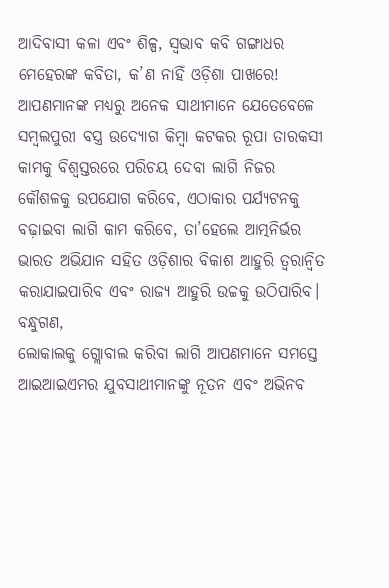ଆଦିବାସୀ କଳା ଏବଂ ଶିଳ୍ପ, ସ୍ୱଭାବ କବି ଗଙ୍ଗାଧର ମେହେରଙ୍କ କବିତା, କ’ଣ ନାହିଁ ଓଡ଼ିଶା ପାଖରେ! ଆପଣମାନଙ୍କ ମଧ୍ୟରୁ ଅନେକ ସାଥୀମାନେ ଯେତେବେଳେ ସମ୍ବଲପୁରୀ ବସ୍ତ୍ର ଉଦ୍ୟୋଗ କିମ୍ବା କଟକର ରୂପା ତାରକସୀ କାମକୁ ବିଶ୍ୱସ୍ତରରେ ପରିଚୟ ଦେବା ଲାଗି ନିଜର କୌଶଳକୁ ଉପଯୋଗ କରିବେ, ଏଠାକାର ପର୍ଯ୍ୟଟନକୁ ବଢ଼ାଇବା ଲାଗି କାମ କରିବେ, ତା’ହେଲେ ଆତ୍ମନିର୍ଭର ଭାରତ ଅଭିଯାନ ସହିତ ଓଡ଼ିଶାର ବିକାଶ ଆହୁରି ତ୍ୱରାନ୍ୱିତ କରାଯାଇପାରିବ ଏବଂ ରାଜ୍ୟ ଆହୁରି ଉଚ୍ଚକୁ ଉଠିପାରିବ।
ବନ୍ଧୁଗଣ,
ଲୋକାଲକୁ ଗ୍ଲୋବାଲ କରିବା ଲାଗି ଆପଣମାନେ ସମସ୍ତେ ଆଇଆଇଏମର ଯୁବସାଥୀମାନଙ୍କୁ ନୂତନ ଏବଂ ଅଭିନବ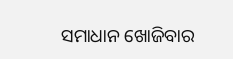ସମାଧାନ ଖୋଜିବାର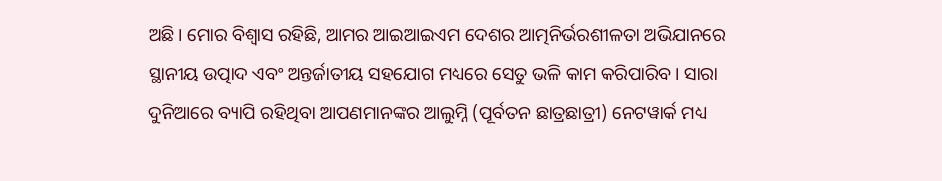ଅଛି। ମୋର ବିଶ୍ୱାସ ରହିଛି, ଆମର ଆଇଆଇଏମ ଦେଶର ଆତ୍ମନିର୍ଭରଶୀଳତା ଅଭିଯାନରେ ସ୍ଥାନୀୟ ଉତ୍ପାଦ ଏବଂ ଅନ୍ତର୍ଜାତୀୟ ସହଯୋଗ ମଧ୍ୟରେ ସେତୁ ଭଳି କାମ କରିପାରିବ। ସାରା ଦୁନିଆରେ ବ୍ୟାପି ରହିଥିବା ଆପଣମାନଙ୍କର ଆଲୁମ୍ନି (ପୂର୍ବତନ ଛାତ୍ରଛାତ୍ରୀ) ନେଟୱାର୍କ ମଧ୍ୟ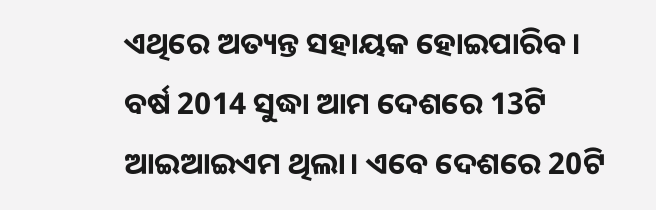ଏଥିରେ ଅତ୍ୟନ୍ତ ସହାୟକ ହୋଇପାରିବ। ବର୍ଷ 2014 ସୁଦ୍ଧା ଆମ ଦେଶରେ 13ଟି ଆଇଆଇଏମ ଥିଲା। ଏବେ ଦେଶରେ 20ଟି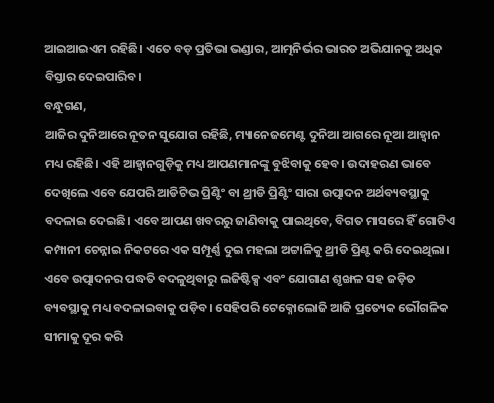ଆଇଆଇଏମ ରହିଛି। ଏତେ ବଡ଼ ପ୍ରତିଭା ଭଣ୍ଡାର, ଆତ୍ମନିର୍ଭର ଭାରତ ଅଭିଯାନକୁ ଅଧିକ ବିସ୍ତାର ଦେଇପାରିବ।
ବନ୍ଧୁଗଣ,
ଆଜିର ଦୁନିଆରେ ନୂତନ ସୁଯୋଗ ରହିଛି, ମ୍ୟାନେଜମେଣ୍ଟ ଦୁନିଆ ଆଗରେ ନୂଆ ଆହ୍ୱାନ ମଧ୍ୟ ରହିଛି। ଏହି ଆହ୍ୱାନଗୁଡ଼ିକୁ ମଧ୍ୟ ଆପଣମାନଙ୍କୁ ବୁଝିବାକୁ ହେବ। ଉଦାହରଣ ଭାବେ ଦେଖିଲେ ଏବେ ଯେପରି ଆଡିଟିଭ ପ୍ରିଣ୍ଟିଂ ବା ଥ୍ରୀଡି ପ୍ରିଣ୍ଟିଂ ସାରା ଉତ୍ପାଦନ ଅର୍ଥବ୍ୟବସ୍ଥାକୁ ବଦଳାଇ ଦେଇଛି। ଏବେ ଆପଣ ଖବରରୁ ଜାଣିବାକୁ ପାଇଥିବେ, ବିଗତ ମାସରେ ହିଁ ଗୋଟିଏ କମ୍ପାନୀ ଚେନ୍ନାଇ ନିକଟରେ ଏକ ସମ୍ପୂର୍ଣ୍ଣ ଦୁଇ ମହଲା ଅଟ୍ଟାଳିକୁ ଥ୍ରୀଡି ପ୍ରିଣ୍ଟ କରି ଦେଇଥିଲା। ଏବେ ଉତ୍ପାଦନର ପଦ୍ଧତି ବଦଳୁଥିବାରୁ ଲଜିଷ୍ଟିକ୍ସ ଏବଂ ଯୋଗାଣ ଶୃଙ୍ଖଳ ସହ ଜଡ଼ିତ ବ୍ୟବସ୍ଥାକୁ ମଧ୍ୟ ବଦଳାଇବାକୁ ପଡ଼ିବ। ସେହିପରି ଟେକ୍ନୋଲୋଜି ଆଜି ପ୍ରତ୍ୟେକ ଭୌଗଳିକ ସୀମାକୁ ଦୂର କରି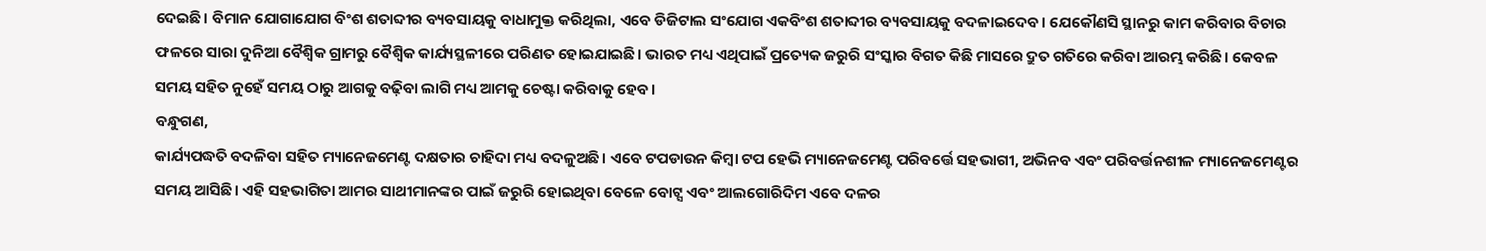ଦେଇଛି। ବିମାନ ଯୋଗାଯୋଗ ବିଂଶ ଶତାବ୍ଦୀର ବ୍ୟବସାୟକୁ ବାଧାମୁକ୍ତ କରିଥିଲା, ଏବେ ଡିଜିଟାଲ ସଂଯୋଗ ଏକବିଂଶ ଶତାବ୍ଦୀର ବ୍ୟବସାୟକୁ ବଦଳାଇଦେବ। ଯେକୌଣସି ସ୍ଥାନରୁ କାମ କରିବାର ବିଚାର ଫଳରେ ସାରା ଦୁନିଆ ବୈଶ୍ୱିକ ଗ୍ରାମରୁ ବୈଶ୍ୱିକ କାର୍ଯ୍ୟସ୍ଥଳୀରେ ପରିଣତ ହୋଇଯାଇଛି। ଭାରତ ମଧ୍ୟ ଏଥିପାଇଁ ପ୍ରତ୍ୟେକ ଜରୁରି ସଂସ୍କାର ବିଗତ କିଛି ମାସରେ ଦ୍ରୁତ ଗତିରେ କରିବା ଆରମ୍ଭ କରିଛି। କେବଳ ସମୟ ସହିତ ନୁହେଁ ସମୟ ଠାରୁ ଆଗକୁ ବଢ଼ିବା ଲାଗି ମଧ୍ୟ ଆମକୁ ଚେଷ୍ଟା କରିବାକୁ ହେବ।
ବନ୍ଧୁଗଣ,
କାର୍ଯ୍ୟପଦ୍ଧତି ବଦଳିବା ସହିତ ମ୍ୟାନେଜମେଣ୍ଟ ଦକ୍ଷତାର ଚାହିଦା ମଧ୍ୟ ବଦଳୁଅଛି। ଏବେ ଟପଡାଉନ କିମ୍ବା ଟପ ହେଭି ମ୍ୟାନେଜମେଣ୍ଟ ପରିବର୍ତ୍ତେ ସହଭାଗୀ, ଅଭିନବ ଏବଂ ପରିବର୍ତ୍ତନଶୀଳ ମ୍ୟାନେଜମେଣ୍ଟର ସମୟ ଆସିଛି। ଏହି ସହଭାଗିତା ଆମର ସାଥୀମାନଙ୍କର ପାଇଁ ଜରୁରି ହୋଇଥିବା ବେଳେ ବୋଟ୍ସ ଏବଂ ଆଲଗୋରିଦିମ ଏବେ ଦଳର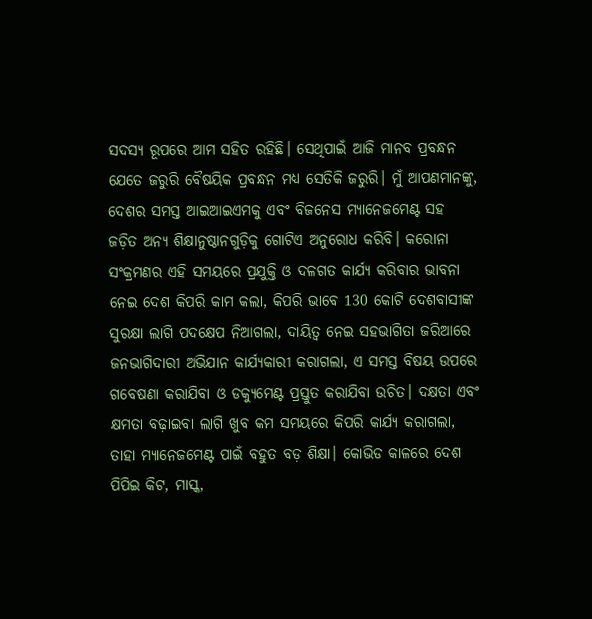ସଦସ୍ୟ ରୂପରେ ଆମ ସହିତ ରହିଛି। ସେଥିପାଇଁ ଆଜି ମାନବ ପ୍ରବନ୍ଧନ ଯେତେ ଜରୁରି ବୈଷୟିକ ପ୍ରବନ୍ଧନ ମଧ୍ୟ ସେତିକି ଜରୁରି। ମୁଁ ଆପଣମାନଙ୍କୁ, ଦେଶର ସମସ୍ତ ଆଇଆଇଏମକୁ ଏବଂ ବିଜନେସ ମ୍ୟାନେଜମେଣ୍ଟ ସହ ଜଡ଼ିତ ଅନ୍ୟ ଶିକ୍ଷାନୁଷ୍ଠାନଗୁଡ଼ିକୁ ଗୋଟିଏ ଅନୁରୋଧ କରିବି। କରୋନା ସଂକ୍ରମଣର ଏହି ସମୟରେ ପ୍ରଯୁକ୍ତି ଓ ଦଳଗତ କାର୍ଯ୍ୟ କରିବାର ଭାବନା ନେଇ ଦେଶ କିପରି କାମ କଲା, କିପରି ଭାବେ 130 କୋଟି ଦେଶବାସୀଙ୍କ ସୁରକ୍ଷା ଲାଗି ପଦକ୍ଷେପ ନିଆଗଲା, ଦାୟିତ୍ୱ ନେଇ ସହଭାଗିତା ଜରିଆରେ ଜନଭାଗିଦାରୀ ଅଭିଯାନ କାର୍ଯ୍ୟକାରୀ କରାଗଲା, ଏ ସମସ୍ତ ବିଷୟ ଉପରେ ଗବେଷଣା କରାଯିବା ଓ ଡକ୍ୟୁମେଣ୍ଟ ପ୍ରସ୍ତୁତ କରାଯିବା ଉଚିତ। ଦକ୍ଷତା ଏବଂ କ୍ଷମତା ବଢ଼ାଇବା ଲାଗି ଖୁବ କମ ସମୟରେ କିପରି କାର୍ଯ୍ୟ କରାଗଲା, ତାହା ମ୍ୟାନେଜମେଣ୍ଟ ପାଇଁ ବହୁତ ବଡ଼ ଶିକ୍ଷା। କୋଭିଡ କାଳରେ ଦେଶ ପିପିଇ କିଟ, ମାସ୍କ,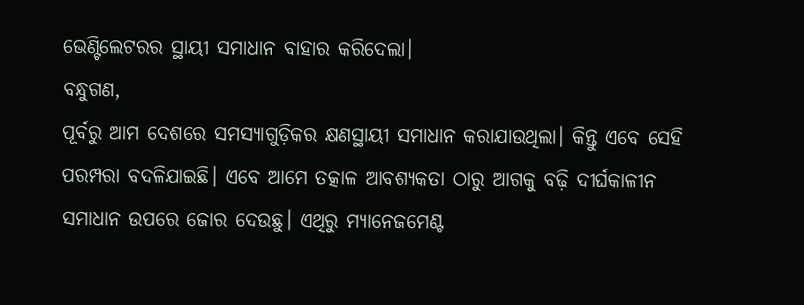ଭେଣ୍ଟିଲେଟରର ସ୍ଥାୟୀ ସମାଧାନ ବାହାର କରିଦେଲା।
ବନ୍ଧୁଗଣ,
ପୂର୍ବରୁ ଆମ ଦେଶରେ ସମସ୍ୟାଗୁଡ଼ିକର କ୍ଷଣସ୍ଥାୟୀ ସମାଧାନ କରାଯାଉଥିଲା। କିନ୍ତୁ ଏବେ ସେହି ପରମ୍ପରା ବଦଳିଯାଇଛି। ଏବେ ଆମେ ତତ୍କାଳ ଆବଶ୍ୟକତା ଠାରୁ ଆଗକୁ ବଢ଼ି ଦୀର୍ଘକାଳୀନ ସମାଧାନ ଉପରେ ଜୋର ଦେଉଛୁ। ଏଥିରୁ ମ୍ୟାନେଜମେଣ୍ଟ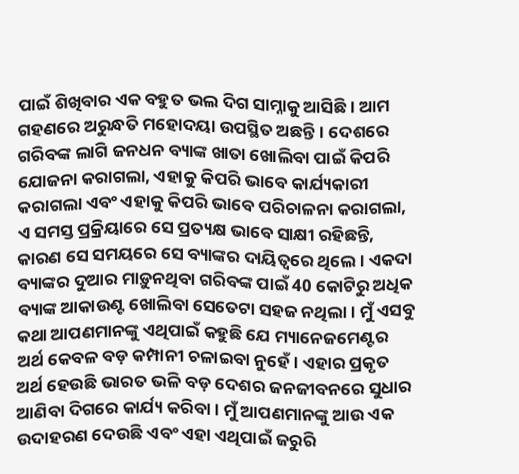ପାଇଁ ଶିଖିବାର ଏକ ବହୁତ ଭଲ ଦିଗ ସାମ୍ନାକୁ ଆସିଛି। ଆମ ଗହଣରେ ଅରୁନ୍ଧତି ମହୋଦୟା ଉପସ୍ଥିତ ଅଛନ୍ତି। ଦେଶରେ ଗରିବଙ୍କ ଲାଗି ଜନଧନ ବ୍ୟାଙ୍କ ଖାତା ଖୋଲିବା ପାଇଁ କିପରି ଯୋଜନା କରାଗଲା, ଏହାକୁ କିପରି ଭାବେ କାର୍ଯ୍ୟକାରୀ କରାଗଲା ଏବଂ ଏହାକୁ କିପରି ଭାବେ ପରିଚାଳନା କରାଗଲା, ଏ ସମସ୍ତ ପ୍ରକ୍ରିୟାରେ ସେ ପ୍ରତ୍ୟକ୍ଷ ଭାବେ ସାକ୍ଷୀ ରହିଛନ୍ତି, କାରଣ ସେ ସମୟରେ ସେ ବ୍ୟାଙ୍କର ଦାୟିତ୍ୱରେ ଥିଲେ। ଏକଦା ବ୍ୟାଙ୍କର ଦୁଆର ମାଡ଼ୁନଥିବା ଗରିବଙ୍କ ପାଇଁ 40 କୋଟିରୁ ଅଧିକ ବ୍ୟାଙ୍କ ଆକାଉଣ୍ଟ ଖୋଲିବା ସେତେଟା ସହଜ ନଥିଲା। ମୁଁ ଏସବୁ କଥା ଆପଣମାନଙ୍କୁ ଏଥିପାଇଁ କହୁଛି ଯେ ମ୍ୟାନେଜମେଣ୍ଟର ଅର୍ଥ କେବଳ ବଡ଼ କମ୍ପାନୀ ଚଳାଇବା ନୁହେଁ। ଏହାର ପ୍ରକୃତ ଅର୍ଥ ହେଉଛି ଭାରତ ଭଳି ବଡ଼ ଦେଶର ଜନଜୀବନରେ ସୁଧାର ଆଣିବା ଦିଗରେ କାର୍ଯ୍ୟ କରିବା। ମୁଁ ଆପଣମାନଙ୍କୁ ଆଉ ଏକ ଉଦାହରଣ ଦେଉଛି ଏବଂ ଏହା ଏଥିପାଇଁ ଜରୁରି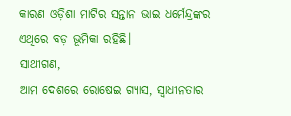କାରଣ ଓଡ଼ିଶା ମାଟିର ସନ୍ତାନ ଭାଇ ଧର୍ମେନ୍ଦ୍ରଙ୍କର ଏଥିରେ ବଡ଼ ଭୂମିକା ରହିଛି।
ସାଥୀଗଣ,
ଆମ ଦେଶରେ ରୋଷେଇ ଗ୍ୟାସ, ସ୍ୱାଧୀନତାର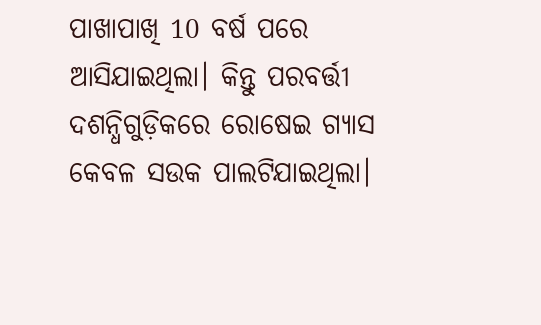ପାଖାପାଖି 10 ବର୍ଷ ପରେ ଆସିଯାଇଥିଲା। କିନ୍ତୁ ପରବର୍ତ୍ତୀ ଦଶନ୍ଧିଗୁଡ଼ିକରେ ରୋଷେଇ ଗ୍ୟାସ କେବଳ ସଉକ ପାଲଟିଯାଇଥିଲା।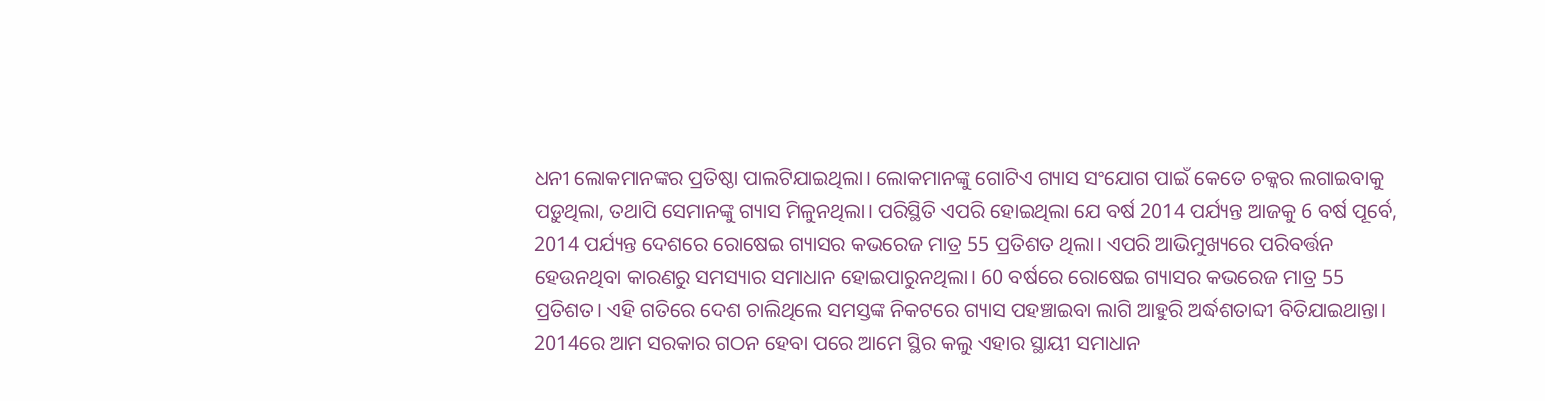ଧନୀ ଲୋକମାନଙ୍କର ପ୍ରତିଷ୍ଠା ପାଲଟିଯାଇଥିଲା। ଲୋକମାନଙ୍କୁ ଗୋଟିଏ ଗ୍ୟାସ ସଂଯୋଗ ପାଇଁ କେତେ ଚକ୍କର ଲଗାଇବାକୁ ପଡ଼ୁଥିଲା, ତଥାପି ସେମାନଙ୍କୁ ଗ୍ୟାସ ମିଳୁନଥିଲା। ପରିସ୍ଥିତି ଏପରି ହୋଇଥିଲା ଯେ ବର୍ଷ 2014 ପର୍ଯ୍ୟନ୍ତ ଆଜକୁ 6 ବର୍ଷ ପୂର୍ବେ, 2014 ପର୍ଯ୍ୟନ୍ତ ଦେଶରେ ରୋଷେଇ ଗ୍ୟାସର କଭରେଜ ମାତ୍ର 55 ପ୍ରତିଶତ ଥିଲା। ଏପରି ଆଭିମୁଖ୍ୟରେ ପରିବର୍ତ୍ତନ ହେଉନଥିବା କାରଣରୁ ସମସ୍ୟାର ସମାଧାନ ହୋଇପାରୁନଥିଲା। 60 ବର୍ଷରେ ରୋଷେଇ ଗ୍ୟାସର କଭରେଜ ମାତ୍ର 55 ପ୍ରତିଶତ। ଏହି ଗତିରେ ଦେଶ ଚାଲିଥିଲେ ସମସ୍ତଙ୍କ ନିକଟରେ ଗ୍ୟାସ ପହଞ୍ଚାଇବା ଲାଗି ଆହୁରି ଅର୍ଦ୍ଧଶତାବ୍ଦୀ ବିତିଯାଇଥାନ୍ତା। 2014ରେ ଆମ ସରକାର ଗଠନ ହେବା ପରେ ଆମେ ସ୍ଥିର କଲୁ ଏହାର ସ୍ଥାୟୀ ସମାଧାନ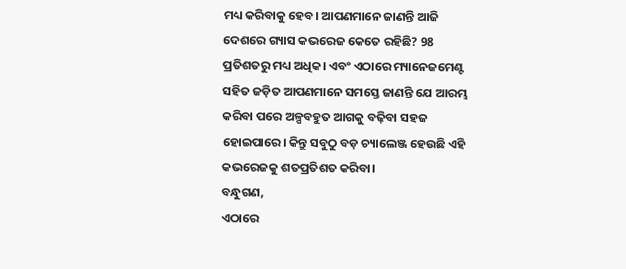ମଧ୍ୟ କରିବାକୁ ହେବ। ଆପଣମାନେ ଜାଣନ୍ତି ଆଜି ଦେଶରେ ଗ୍ୟାସ କଭରେଜ କେତେ ରହିଛି? 98 ପ୍ରତିଶତରୁ ମଧ୍ୟ ଅଧିକ। ଏବଂ ଏଠାରେ ମ୍ୟାନେଜମେଣ୍ଟ ସହିତ ଜଡ଼ିତ ଆପଣମାନେ ସମସ୍ତେ ଜାଣନ୍ତି ଯେ ଆରମ୍ଭ କରିବା ପରେ ଅଳ୍ପବହୁତ ଆଗକୁ ବଢ଼ିବା ସହଜ ହୋଇପାରେ। କିନ୍ତୁ ସବୁଠୁ ବଡ଼ ଚ୍ୟାଲେଞ୍ଜ ହେଉଛି ଏହି କଭରେଜକୁ ଶତପ୍ରତିଶତ କରିବା।
ବନ୍ଧୁଗଣ,
ଏଠାରେ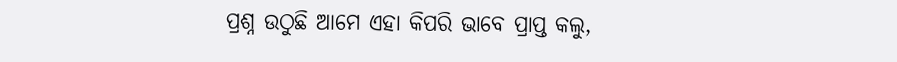ପ୍ରଶ୍ନ ଉଠୁଛି ଆମେ ଏହା କିପରି ଭାବେ ପ୍ରାପ୍ତ କଲୁ,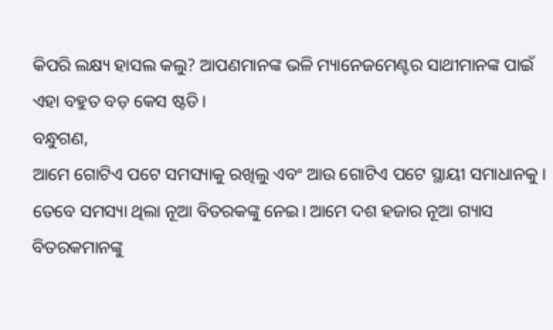କିପରି ଲକ୍ଷ୍ୟ ହାସଲ କଲୁ? ଆପଣମାନଙ୍କ ଭଳି ମ୍ୟାନେଜମେଣ୍ଟର ସାଥୀମାନଙ୍କ ପାଇଁ ଏହା ବହୁତ ବଡ଼ କେସ ଷ୍ଟଡି।
ବନ୍ଧୁଗଣ,
ଆମେ ଗୋଟିଏ ପଟେ ସମସ୍ୟାକୁ ରଖିଲୁ ଏବଂ ଆଉ ଗୋଟିଏ ପଟେ ସ୍ଥାୟୀ ସମାଧାନକୁ। ତେବେ ସମସ୍ୟା ଥିଲା ନୂଆ ବିତରକଙ୍କୁ ନେଇ। ଆମେ ଦଶ ହଜାର ନୂଆ ଗ୍ୟାସ ବିତରକମାନଙ୍କୁ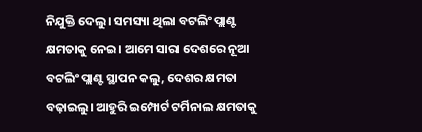ନିଯୁକ୍ତି ଦେଲୁ। ସମସ୍ୟା ଥିଲା ବଟଲିଂ ପ୍ଲାଣ୍ଟ କ୍ଷମତାକୁ ନେଇ। ଆମେ ସାରା ଦେଶରେ ନୂଆ ବଟଲିଂ ପ୍ଲାଣ୍ଟ ସ୍ଥାପନ କଲୁ, ଦେଶର କ୍ଷମତା ବଢ଼ାଇଲୁ। ଆହୁରି ଇମ୍ପୋର୍ଟ ଟର୍ମିନାଲ କ୍ଷମତାକୁ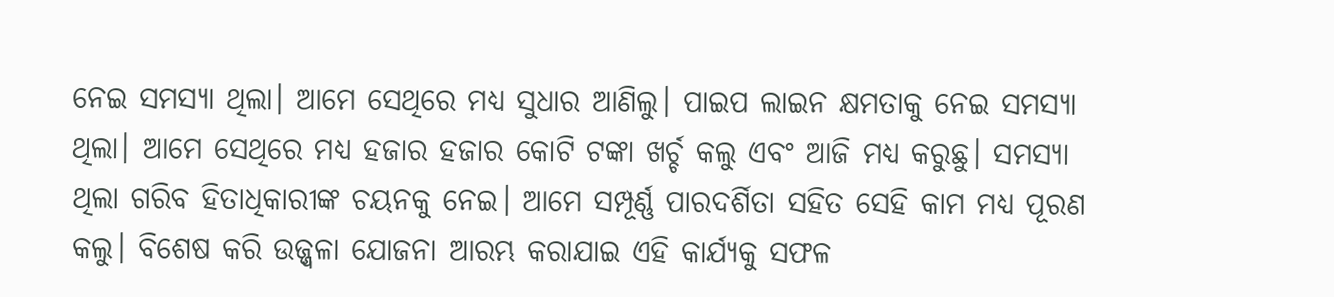ନେଇ ସମସ୍ୟା ଥିଲା। ଆମେ ସେଥିରେ ମଧ୍ୟ ସୁଧାର ଆଣିଲୁ। ପାଇପ ଲାଇନ କ୍ଷମତାକୁ ନେଇ ସମସ୍ୟା ଥିଲା। ଆମେ ସେଥିରେ ମଧ୍ୟ ହଜାର ହଜାର କୋଟି ଟଙ୍କା ଖର୍ଚ୍ଚ କଲୁ ଏବଂ ଆଜି ମଧ୍ୟ କରୁଛୁ। ସମସ୍ୟା ଥିଲା ଗରିବ ହିତାଧିକାରୀଙ୍କ ଚୟନକୁ ନେଇ। ଆମେ ସମ୍ପୂର୍ଣ୍ଣ ପାରଦର୍ଶିତା ସହିତ ସେହି କାମ ମଧ୍ୟ ପୂରଣ କଲୁ। ବିଶେଷ କରି ଉଜ୍ଜ୍ୱଳା ଯୋଜନା ଆରମ୍ଭ କରାଯାଇ ଏହି କାର୍ଯ୍ୟକୁ ସଫଳ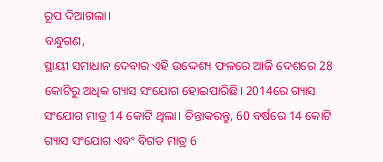ରୂପ ଦିଆଗଲା।
ବନ୍ଧୁଗଣ,
ସ୍ଥାୟୀ ସମାଧାନ ଦେବାର ଏହି ଉଦ୍ଦେଶ୍ୟ ଫଳରେ ଆଜି ଦେଶରେ 28 କୋଟିରୁ ଅଧିକ ଗ୍ୟାସ ସଂଯୋଗ ହୋଇପାରିଛି। 2014ରେ ଗ୍ୟାସ ସଂଯୋଗ ମାତ୍ର 14 କୋଟି ଥିଲା। ଚିନ୍ତାକରନ୍ତୁ, 60 ବର୍ଷରେ 14 କୋଟି ଗ୍ୟାସ ସଂଯୋଗ ଏବଂ ବିଗତ ମାତ୍ର 6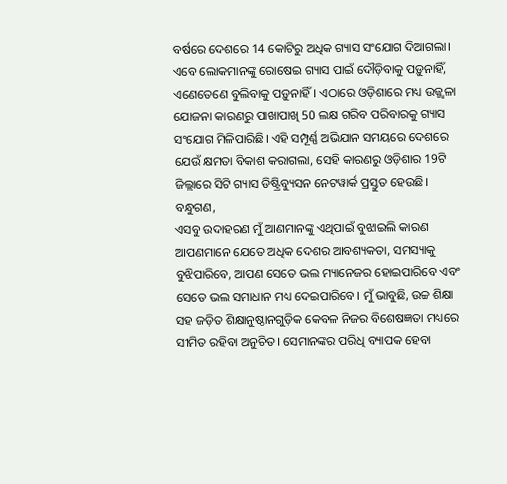ବର୍ଷରେ ଦେଶରେ 14 କୋଟିରୁ ଅଧିକ ଗ୍ୟାସ ସଂଯୋଗ ଦିଆଗଲା। ଏବେ ଲୋକମାନଙ୍କୁ ରୋଷେଇ ଗ୍ୟାସ ପାଇଁ ଦୌଡ଼ିବାକୁ ପଡ଼ୁନାହିଁ, ଏଣେତେଣେ ବୁଲିବାକୁ ପଡ଼ୁନାହିଁ। ଏଠାରେ ଓଡ଼ିଶାରେ ମଧ୍ୟ ଉଜ୍ଜ୍ୱଳା ଯୋଜନା କାରଣରୁ ପାଖାପାଖି 50 ଲକ୍ଷ ଗରିବ ପରିବାରକୁ ଗ୍ୟାସ ସଂଯୋଗ ମିଳିପାରିଛି। ଏହି ସମ୍ପୂର୍ଣ୍ଣ ଅଭିଯାନ ସମୟରେ ଦେଶରେ ଯେଉଁ କ୍ଷମତା ବିକାଶ କରାଗଲା, ସେହି କାରଣରୁ ଓଡ଼ିଶାର 19ଟି ଜିଲ୍ଲାରେ ସିଟି ଗ୍ୟାସ ଡିଷ୍ଟ୍ରିବ୍ୟୁସନ ନେଟୱାର୍କ ପ୍ରସ୍ତୁତ ହେଉଛି।
ବନ୍ଧୁଗଣ,
ଏସବୁ ଉଦାହରଣ ମୁଁ ଆଣମାନଙ୍କୁ ଏଥିପାଇଁ ବୁଝାଇଲି କାରଣ ଆପଣମାନେ ଯେତେ ଅଧିକ ଦେଶର ଆବଶ୍ୟକତା, ସମସ୍ୟାକୁ ବୁଝିପାରିବେ, ଆପଣ ସେତେ ଭଲ ମ୍ୟାନେଜର ହୋଇପାରିବେ ଏବଂ ସେତେ ଭଲ ସମାଧାନ ମଧ୍ୟ ଦେଇପାରିବେ। ମୁଁ ଭାବୁଛି, ଉଚ୍ଚ ଶିକ୍ଷା ସହ ଜଡ଼ିତ ଶିକ୍ଷାନୁଷ୍ଠାନଗୁଡ଼ିକ କେବଳ ନିଜର ବିଶେଷଜ୍ଞତା ମଧ୍ୟରେ ସୀମିତ ରହିବା ଅନୁଚିତ। ସେମାନଙ୍କର ପରିଧି ବ୍ୟାପକ ହେବା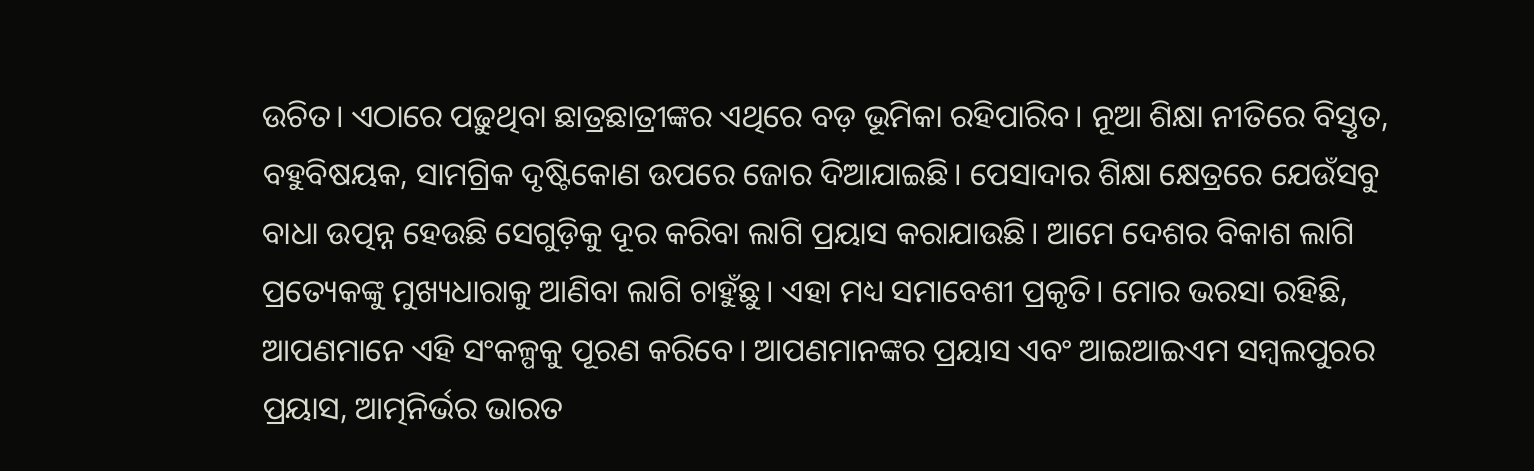ଉଚିତ। ଏଠାରେ ପଢ଼ୁଥିବା ଛାତ୍ରଛାତ୍ରୀଙ୍କର ଏଥିରେ ବଡ଼ ଭୂମିକା ରହିପାରିବ। ନୂଆ ଶିକ୍ଷା ନୀତିରେ ବିସ୍ତୃତ, ବହୁବିଷୟକ, ସାମଗ୍ରିକ ଦୃଷ୍ଟିକୋଣ ଉପରେ ଜୋର ଦିଆଯାଇଛି। ପେସାଦାର ଶିକ୍ଷା କ୍ଷେତ୍ରରେ ଯେଉଁସବୁ ବାଧା ଉତ୍ପନ୍ନ ହେଉଛି ସେଗୁଡ଼ିକୁ ଦୂର କରିବା ଲାଗି ପ୍ରୟାସ କରାଯାଉଛି। ଆମେ ଦେଶର ବିକାଶ ଲାଗି ପ୍ରତ୍ୟେକଙ୍କୁ ମୁଖ୍ୟଧାରାକୁ ଆଣିବା ଲାଗି ଚାହୁଁଛୁ। ଏହା ମଧ୍ୟ ସମାବେଶୀ ପ୍ରକୃତି। ମୋର ଭରସା ରହିଛି, ଆପଣମାନେ ଏହି ସଂକଳ୍ପକୁ ପୂରଣ କରିବେ। ଆପଣମାନଙ୍କର ପ୍ରୟାସ ଏବଂ ଆଇଆଇଏମ ସମ୍ବଲପୁରର ପ୍ରୟାସ, ଆତ୍ମନିର୍ଭର ଭାରତ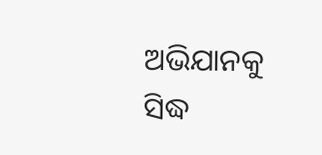ଅଭିଯାନକୁ ସିଦ୍ଧ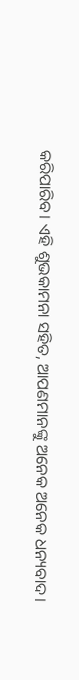କରିପାରିବ। ଏହି ଶୁଭକାମନା ସହିତ, ଆପଣମାନଙ୍କୁ ଅନେକ ଅନେକ ଧନ୍ୟବାଦ।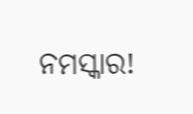ନମସ୍କାର!